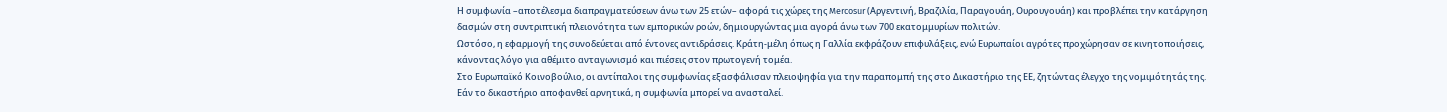Η συμφωνία –αποτέλεσμα διαπραγματεύσεων άνω των 25 ετών– αφορά τις χώρες της Mercosur (Αργεντινή, Βραζιλία, Παραγουάη, Ουρουγουάη) και προβλέπει την κατάργηση δασμών στη συντριπτική πλειονότητα των εμπορικών ροών, δημιουργώντας μια αγορά άνω των 700 εκατομμυρίων πολιτών.
Ωστόσο, η εφαρμογή της συνοδεύεται από έντονες αντιδράσεις. Κράτη-μέλη όπως η Γαλλία εκφράζουν επιφυλάξεις, ενώ Ευρωπαίοι αγρότες προχώρησαν σε κινητοποιήσεις, κάνοντας λόγο για αθέμιτο ανταγωνισμό και πιέσεις στον πρωτογενή τομέα.
Στο Ευρωπαϊκό Κοινοβούλιο, οι αντίπαλοι της συμφωνίας εξασφάλισαν πλειοψηφία για την παραπομπή της στο Δικαστήριο της ΕΕ, ζητώντας έλεγχο της νομιμότητάς της. Εάν το δικαστήριο αποφανθεί αρνητικά, η συμφωνία μπορεί να ανασταλεί.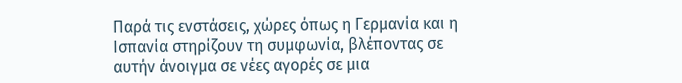Παρά τις ενστάσεις, χώρες όπως η Γερμανία και η Ισπανία στηρίζουν τη συμφωνία, βλέποντας σε αυτήν άνοιγμα σε νέες αγορές σε μια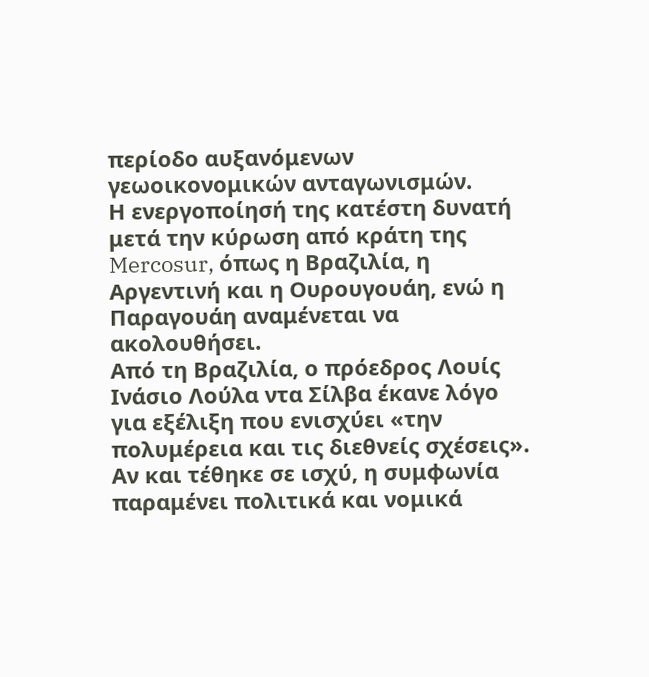περίοδο αυξανόμενων γεωοικονομικών ανταγωνισμών.
Η ενεργοποίησή της κατέστη δυνατή μετά την κύρωση από κράτη της Mercosur, όπως η Βραζιλία, η Αργεντινή και η Ουρουγουάη, ενώ η Παραγουάη αναμένεται να ακολουθήσει.
Από τη Βραζιλία, ο πρόεδρος Λουίς Ινάσιο Λούλα ντα Σίλβα έκανε λόγο για εξέλιξη που ενισχύει «την πολυμέρεια και τις διεθνείς σχέσεις».
Αν και τέθηκε σε ισχύ, η συμφωνία παραμένει πολιτικά και νομικά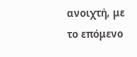ανοιχτή, με το επόμενο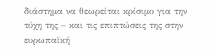διάστημα να θεωρείται κρίσιμο για την τύχη της – και τις επιπτώσεις της στην ευρωπαϊκή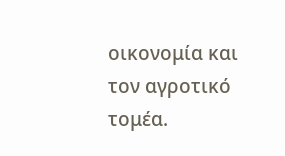οικονομία και τον αγροτικό τομέα.